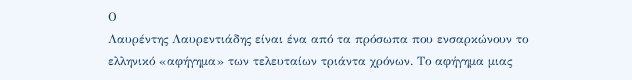Ο
Λαυρέντης Λαυρεντιάδης είναι ένα από τα πρόσωπα που ενσαρκώνουν το
ελληνικό «αφήγημα» των τελευταίων τριάντα χρόνων. Το αφήγημα μιας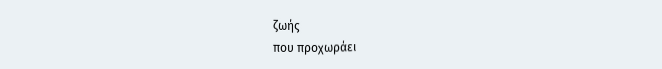ζωής
που προχωράει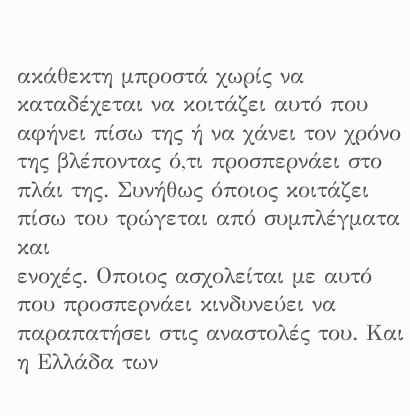ακάθεκτη μπροστά χωρίς να καταδέχεται να κοιτάζει αυτό που
αφήνει πίσω της ή να χάνει τον χρόνο της βλέποντας ό,τι προσπερνάει στο
πλάι της. Συνήθως όποιος κοιτάζει πίσω του τρώγεται από συμπλέγματα και
ενοχές. Οποιος ασχολείται με αυτό που προσπερνάει κινδυνεύει να
παραπατήσει στις αναστολές του. Και η Ελλάδα των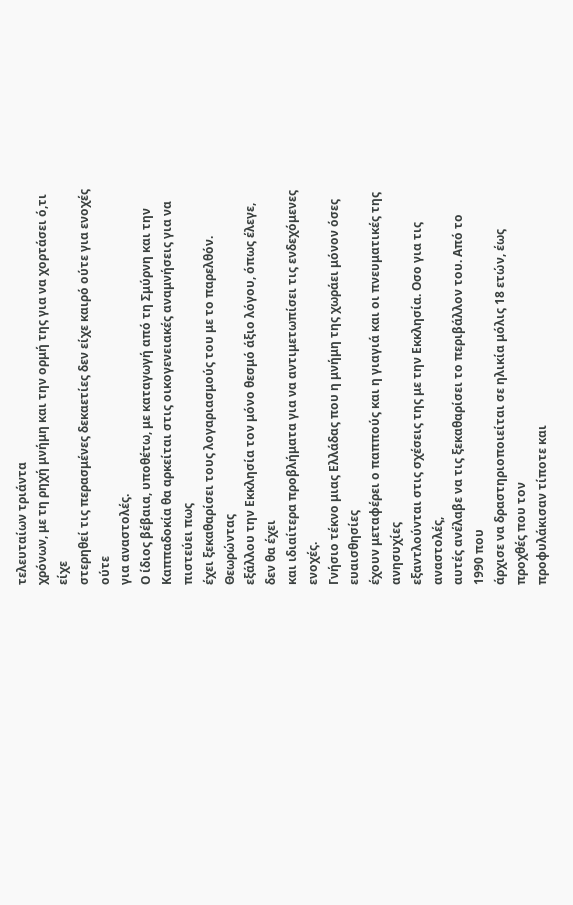τελευταίων τριάντα
χρόνων, με τη ρηχή μνήμη και την ορμή της για να χορτάσει ό,τι είχε
στερηθεί τις περασμένες δεκαετίες δεν είχε καιρό ούτε για ενοχές ούτε
για αναστολές.
Ο ίδιος βέβαια, υποθέτω, με καταγωγή από τη Σμύρνη και την
Καππαδοκία θα αρκείται στις οικογενειακές αναμνήσεις για να πιστεύει πως
έχει ξεκαθαρίσει τους λογαριασμούς του με το παρελθόν. Θεωρώντας
εξάλλου την Εκκλησία τον μόνο θεσμό άξιο λόγου, όπως έλεγε, δεν θα έχει
και ιδιαίτερα προβλήματα για να αντιμετωπίσει τις ενδεχόμενες ενοχές.
Γνήσιο τέκνο μιας Ελλάδας που η μνήμη της χωράει μόνον όσες ευαισθησίες
έχουν μεταφέρει ο παππούς και η γιαγιά και οι πνευματικές της ανησυχίες
εξαντλούνται στις σχέσεις της με την Εκκλησία. Οσο για τις αναστολές,
αυτές ανέλαβε να τις ξεκαθαρίσει το περιβάλλον του. Από το 1990 που
άρχισε να δραστηριοποιείται σε ηλικία μόλις 18 ετών, έως προχθές που τον
προφυλάκισαν τίποτε και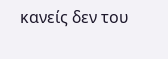κανείς δεν του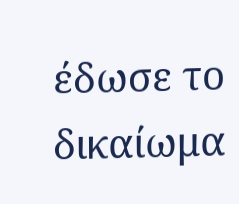έδωσε το δικαίωμα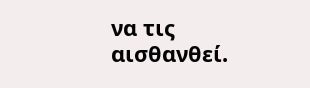να τις
αισθανθεί.